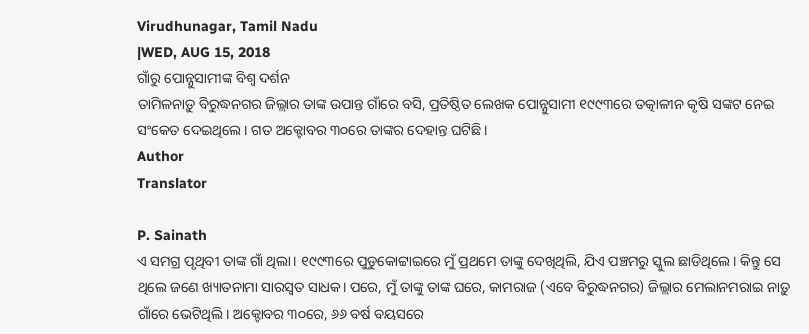Virudhunagar, Tamil Nadu
|WED, AUG 15, 2018
ଗାଁରୁ ପୋନ୍ନୁସାମୀଙ୍କ ବିଶ୍ୱ ଦର୍ଶନ
ତାମିଳନାଡ଼ୁ ବିରୁଦ୍ଧନଗର ଜିଲ୍ଲାର ତାଙ୍କ ଉପାନ୍ତ ଗାଁରେ ବସି, ପ୍ରତିଷ୍ଠିତ ଲେଖକ ପୋନ୍ନୁସାମୀ ୧୯୯୩ରେ ତତ୍କାଳୀନ କୃଷି ସଙ୍କଟ ନେଇ ସଂକେତ ଦେଇଥିଲେ। ଗତ ଅକ୍ଟୋବର ୩୦ରେ ତାଙ୍କର ଦେହାନ୍ତ ଘଟିଛି।
Author
Translator

P. Sainath
ଏ ସମଗ୍ର ପୃଥିବୀ ତାଙ୍କ ଗାଁ ଥିଲା। ୧୯୯୩ରେ ପୁଡୁକୋଟ୍ଟାଇରେ ମୁଁ ପ୍ରଥମେ ତାଙ୍କୁ ଦେଖିଥିଲି, ଯିଏ ପଞ୍ଚମରୁ ସ୍କୁଲ ଛାଡିଥିଲେ। କିନ୍ତୁ ସେ ଥିଲେ ଜଣେ ଖ୍ୟାତନାମା ସାରସ୍ୱତ ସାଧକ। ପରେ, ମୁଁ ତାଙ୍କୁ ତାଙ୍କ ଘରେ, କାମରାଜ (ଏବେ ବିରୁଦ୍ଧନଗର) ଜିଲ୍ଲାର ମେଲାନମରାଇ ନାଡ଼ୁ ଗାଁରେ ଭେଟିଥିଲି। ଅକ୍ଟୋବର ୩୦ରେ, ୬୬ ବର୍ଷ ବୟସରେ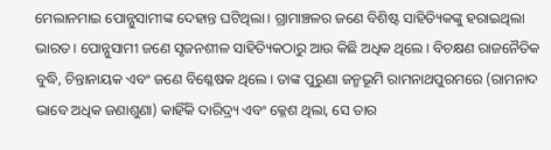ମେଲାନମାଇ ପୋନ୍ନୁସାମୀଙ୍କ ଦେହାନ୍ତ ଘଟିଥିଲା। ଗ୍ରାମାଞ୍ଚଳର ଜଣେ ବିଶିଷ୍ଟ ସାହିତ୍ୟିକଙ୍କୁ ହରାଇଥିଲା ଭାରତ। ପୋନ୍ନୁସାମୀ ଜଣେ ସୃଜନଶୀଳ ସାହିତ୍ୟିକଠାରୁ ଆଉ କିଛି ଅଧିକ ଥିଲେ। ବିଚକ୍ଷଣ ରାଜନୈତିକ ବୁଦ୍ଧି, ଚିନ୍ତାନାୟକ ଏବଂ ଜଣେ ବିଶ୍ଳେଷକ ଥିଲେ। ତାଙ୍କ ପୁରୁଣା ଜନ୍ମଭୂମି ରାମନାଥପୁରମରେ (ରାମନାଦ ଭାବେ ଅଧିକ ଜଣାଶୁଣା) କାହିଁକି ଦାରିଦ୍ର୍ୟ ଏବଂ କ୍ଳେଶ ଥିଲା, ସେ ତାର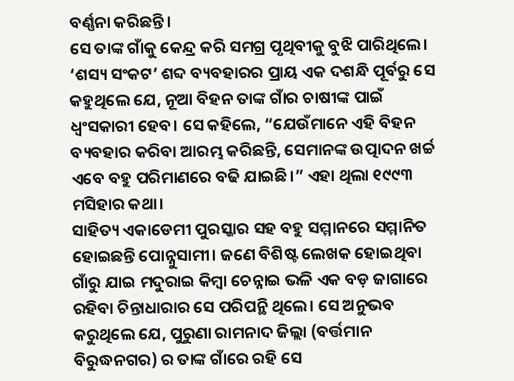ବର୍ଣ୍ଣନା କରିଛନ୍ତି।
ସେ ତାଙ୍କ ଗାଁକୁ କେନ୍ଦ୍ର କରି ସମଗ୍ର ପୃଥିବୀକୁ ବୁଝି ପାରିଥିଲେ। ‘ଶସ୍ୟ ସଂକଟ’ ଶବ୍ଦ ବ୍ୟବହାରର ପ୍ରାୟ ଏକ ଦଶନ୍ଧି ପୂର୍ବରୁ ସେ କହୁଥିଲେ ଯେ, ନୂଆ ବିହନ ତାଙ୍କ ଗାଁର ଚାଷୀଙ୍କ ପାଇଁ ଧ୍ୱଂସକାରୀ ହେବ। ସେ କହିଲେ, “ଯେଉଁମାନେ ଏହି ବିହନ ବ୍ୟବହାର କରିବା ଆରମ୍ଭ କରିଛନ୍ତି, ସେମାନଙ୍କ ଉତ୍ପାଦନ ଖର୍ଚ୍ଚ ଏବେ ବହୁ ପରିମାଣରେ ବଢି ଯାଇଛି।” ଏହା ଥିଲା ୧୯୯୩ ମସିହାର କଥା।
ସାହିତ୍ୟ ଏକାଡେମୀ ପୁରସ୍କାର ସହ ବହୁ ସମ୍ମାନରେ ସମ୍ମାନିତ ହୋଇଛନ୍ତି ପୋନ୍ନୁସାମୀ। ଜଣେ ବିଶିଷ୍ଟ ଲେଖକ ହୋଇଥିବା ଗାଁରୁ ଯାଇ ମଦୁରାଇ କିମ୍ବା ଚେନ୍ନାଇ ଭଳି ଏକ ବଡ଼ ଜାଗାରେ ରହିବା ଚିନ୍ତାଧାରାର ସେ ପରିପନ୍ଥି ଥିଲେ। ସେ ଅନୁଭବ କରୁଥିଲେ ଯେ, ପୁରୁଣା ରାମନାଦ ଜିଲ୍ଲା (ବର୍ତ୍ତମାନ ବିରୁଦ୍ଧନଗର) ର ତାଙ୍କ ଗାଁରେ ରହି ସେ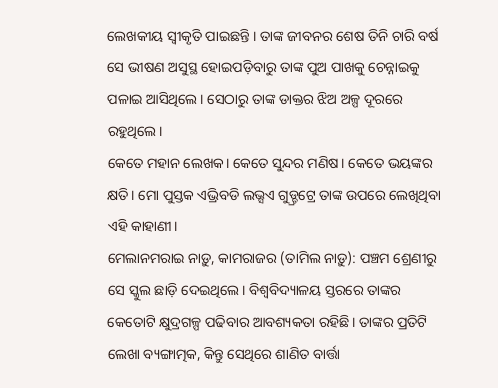ଲେଖକୀୟ ସ୍ୱୀକୃତି ପାଇଛନ୍ତି । ତାଙ୍କ ଜୀବନର ଶେଷ ତିନି ଚାରି ବର୍ଷ ସେ ଭୀଷଣ ଅସୁସ୍ଥ ହୋଇପଡ଼ିବାରୁ ତାଙ୍କ ପୁଅ ପାଖକୁ ଚେନ୍ନାଇକୁ ପଳାଇ ଆସିଥିଲେ। ସେଠାରୁ ତାଙ୍କ ଡାକ୍ତର ଝିଅ ଅଳ୍ପ ଦୂରରେ ରହୁଥିଲେ।
କେତେ ମହାନ ଲେଖକ। କେତେ ସୁନ୍ଦର ମଣିଷ। କେତେ ଭୟଙ୍କର କ୍ଷତି। ମୋ ପୁସ୍ତକ ଏଭ୍ରିବଡି ଲଭ୍ସଏ ଗୁଡ୍ଡ୍ରଟ୍ରେ ତାଙ୍କ ଉପରେ ଲେଖିଥିବା ଏହି କାହାଣୀ।
ମେଲାନମରାଇ ନାଡ଼ୁ, କାମରାଜର (ତାମିଲ ନାଡ଼ୁ): ପଞ୍ଚମ ଶ୍ରେଣୀରୁ ସେ ସ୍କୁଲ ଛାଡ଼ି ଦେଇଥିଲେ। ବିଶ୍ୱବିଦ୍ୟାଳୟ ସ୍ତରରେ ତାଙ୍କର କେତୋଟି କ୍ଷୁଦ୍ରଗଳ୍ପ ପଢିବାର ଆବଶ୍ୟକତା ରହିଛି। ତାଙ୍କର ପ୍ରତିଟି ଲେଖା ବ୍ୟଙ୍ଗାତ୍ମକ, କିନ୍ତୁ ସେଥିରେ ଶାଣିତ ବାର୍ତ୍ତା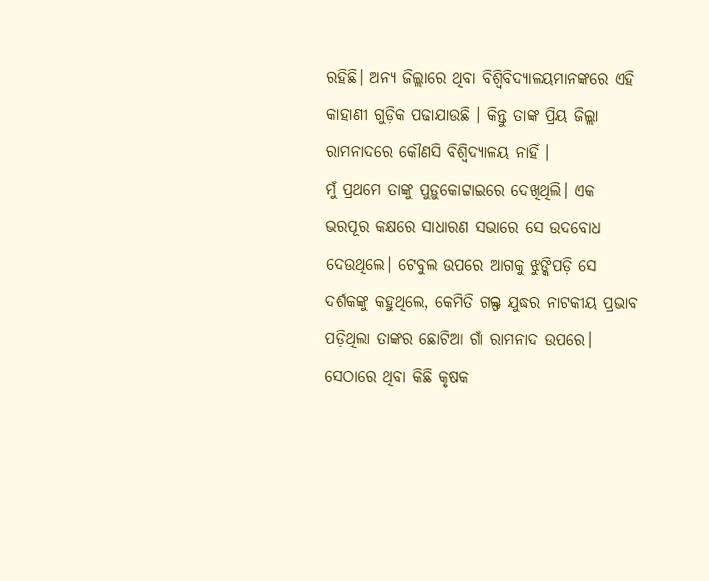ରହିଛି। ଅନ୍ୟ ଜିଲ୍ଲାରେ ଥିବା ବିଶ୍ୱିବିଦ୍ୟାଳୟମାନଙ୍କରେ ଏହି କାହାଣୀ ଗୁଡ଼ିକ ପଢାଯାଉଛି । କିନ୍ତୁ ତାଙ୍କ ପ୍ରିୟ ଜିଲ୍ଲା ରାମନାଦରେ କୌଣସି ବିଶ୍ୱିଦ୍ୟାଳୟ ନାହିଁ ।
ମୁଁ ପ୍ରଥମେ ତାଙ୍କୁ ପୁଡ଼ୁକୋଟ୍ଟାଇରେ ଦେଖିଥିଲି। ଏକ ଭରପୂର କକ୍ଷରେ ସାଧାରଣ ସଭାରେ ସେ ଉଦବୋଧ ଦେଉଥିଲେ। ଟେବୁଲ ଉପରେ ଆଗକୁ ଝୁଙ୍କିପଡ଼ି ସେ ଦର୍ଶକଙ୍କୁ କହୁଥିଲେ, କେମିତି ଗଲ୍ଫ ଯୁଦ୍ଧର ନାଟକୀୟ ପ୍ରଭାବ ପଡ଼ିଥିଲା ତାଙ୍କର ଛୋଟିଆ ଗାଁ ରାମନାଦ ଉପରେ। ସେଠାରେ ଥିବା କିଛି କୃଷକ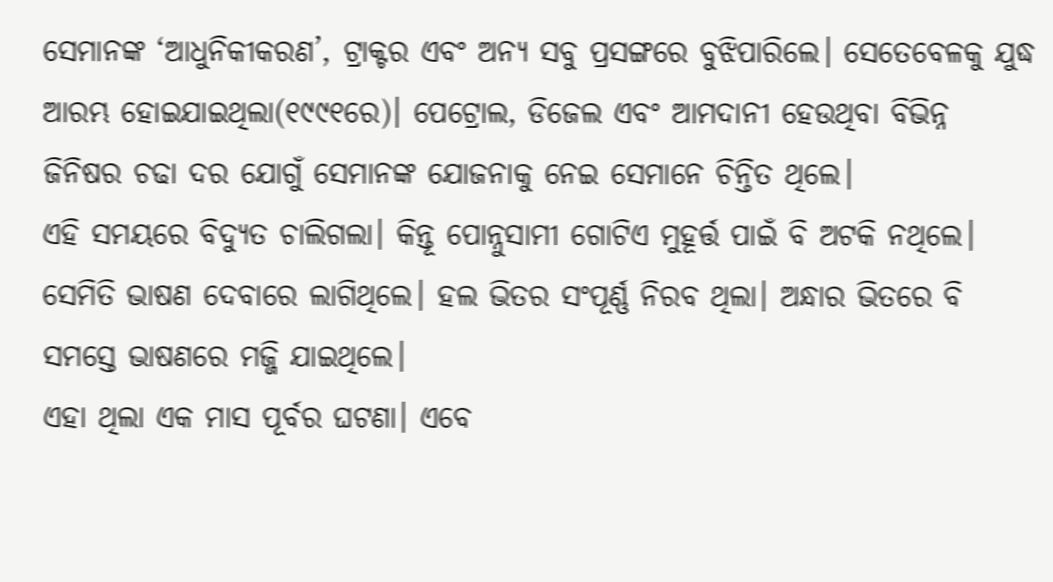ସେମାନଙ୍କ ‘ଆଧୁନିକୀକରଣ’, ଟ୍ରାକ୍ଟର ଏବଂ ଅନ୍ୟ ସବୁ ପ୍ରସଙ୍ଗରେ ବୁଝିପାରିଲେ। ସେତେବେଳକୁ ଯୁଦ୍ଧ ଆରମ୍ଭ ହୋଇଯାଇଥିଲା(୧୯୯୧ରେ)। ପେଟ୍ରୋଲ, ଡିଜେଲ ଏବଂ ଆମଦାନୀ ହେଉଥିବା ବିଭିନ୍ନ ଜିନିଷର ଚଢା ଦର ଯୋଗୁଁ ସେମାନଙ୍କ ଯୋଜନାକୁ ନେଇ ସେମାନେ ଚିନ୍ତିତ ଥିଲେ।
ଏହି ସମୟରେ ବିଦ୍ୟୁତ ଚାଲିଗଲା। କିନ୍ତୂ ପୋନ୍ନୁସାମୀ ଗୋଟିଏ ମୁହୂର୍ତ୍ତ ପାଇଁ ବି ଅଟକି ନଥିଲେ। ସେମିତି ଭାଷଣ ଦେବାରେ ଲାଗିଥିଲେ। ହଲ ଭିତର ସଂପୂର୍ଣ୍ଣ ନିରବ ଥିଲା। ଅନ୍ଧାର ଭିତରେ ବି ସମସ୍ତେ ଭାଷଣରେ ମଜ୍ଜି ଯାଇଥିଲେ।
ଏହା ଥିଲା ଏକ ମାସ ପୂର୍ବର ଘଟଣା। ଏବେ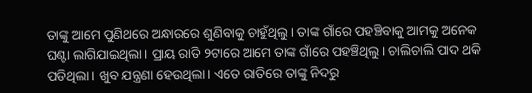ତାଙ୍କୁ ଆମେ ପୁଣିଥରେ ଅନ୍ଧାରରେ ଶୁଣିବାକୁ ଚାହୁଁଥିଲୁ। ତାଙ୍କ ଗାଁରେ ପହଞ୍ଚିବାକୁ ଆମକୁ ଅନେକ ଘଣ୍ଟା ଲାଗିଯାଇଥିଲା। ପ୍ରାୟ ରାତି ୨ଟାରେ ଆମେ ତାଙ୍କ ଗାଁରେ ପହଞ୍ଚିଥିଲୁ। ଚାଲିଚାଲି ପାଦ ଥକି ପଡିଥିଲା। ଖୁବ ଯନ୍ତ୍ରଣା ହେଉଥିଲା। ଏତେ ରାତିରେ ତାଙ୍କୁ ନିଦରୁ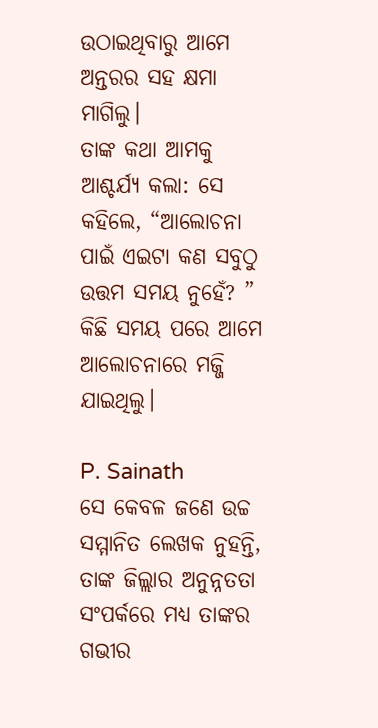ଉଠାଇଥିବାରୁ ଆମେ ଅନ୍ତରର ସହ କ୍ଷମା ମାଗିଲୁ।
ତାଙ୍କ କଥା ଆମକୁ ଆଶ୍ଚର୍ଯ୍ୟ କଲା: ସେ କହିଲେ, “ଆଲୋଚନା ପାଇଁ ଏଇଟା କଣ ସବୁଠୁ ଉତ୍ତମ ସମୟ ନୁହେଁ? ” କିଛି ସମୟ ପରେ ଆମେ ଆଲୋଚନାରେ ମଜ୍ଜି ଯାଇଥିଲୁ।

P. Sainath
ସେ କେବଳ ଜଣେ ଉଚ୍ଚ ସମ୍ମାନିତ ଲେଖକ ନୁହନ୍ତି, ତାଙ୍କ ଜିଲ୍ଲାର ଅନୁନ୍ନତତା ସଂପର୍କରେ ମଧ୍ୟ ତାଙ୍କର ଗଭୀର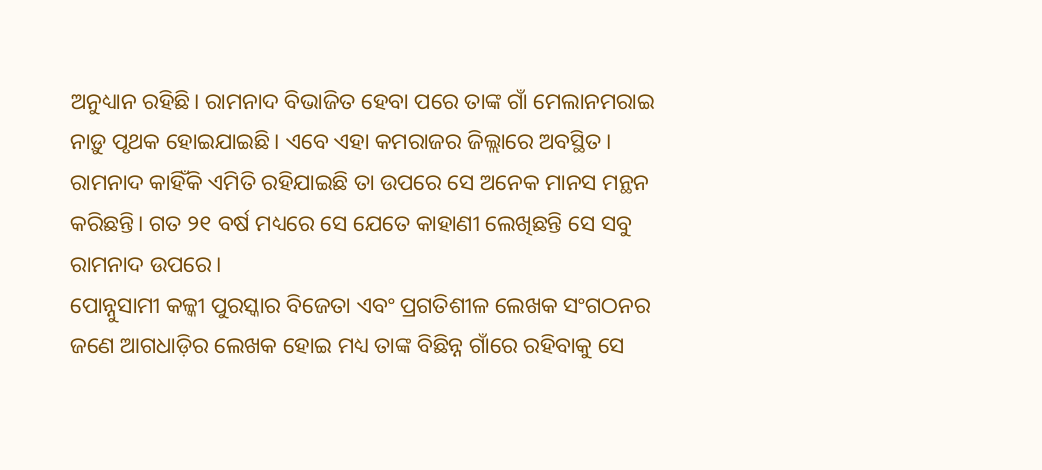ଅନୁଧ୍ୟାନ ରହିଛି। ରାମନାଦ ବିଭାଜିତ ହେବା ପରେ ତାଙ୍କ ଗାଁ ମେଲାନମରାଇ ନାଡ଼ୁ ପୃଥକ ହୋଇଯାଇଛି। ଏବେ ଏହା କମରାଜର ଜିଲ୍ଲାରେ ଅବସ୍ଥିତ। ରାମନାଦ କାହିଁକି ଏମିତି ରହିଯାଇଛି ତା ଉପରେ ସେ ଅନେକ ମାନସ ମନ୍ଥନ କରିଛନ୍ତି। ଗତ ୨୧ ବର୍ଷ ମଧ୍ୟରେ ସେ ଯେତେ କାହାଣୀ ଲେଖିଛନ୍ତି ସେ ସବୁ ରାମନାଦ ଉପରେ।
ପୋନ୍ନୁସାମୀ କଳ୍କୀ ପୁରସ୍କାର ବିଜେତା ଏବଂ ପ୍ରଗତିଶୀଳ ଲେଖକ ସଂଗଠନର ଜଣେ ଆଗଧାଡ଼ିର ଲେଖକ ହୋଇ ମଧ୍ୟ ତାଙ୍କ ବିଛିନ୍ନ ଗାଁରେ ରହିବାକୁ ସେ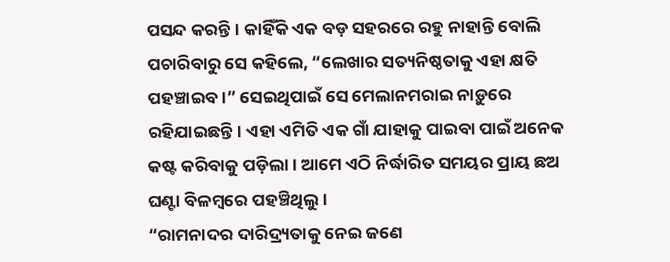ପସନ୍ଦ କରନ୍ତି। କାହିଁକି ଏକ ବଡ଼ ସହରରେ ରହୁ ନାହାନ୍ତି ବୋଲି ପଚାରିବାରୁ ସେ କହିଲେ, “ଲେଖାର ସତ୍ୟନିଷ୍ଠତାକୁ ଏହା କ୍ଷତି ପହଞ୍ଚାଇବ।” ସେଇଥିପାଇଁ ସେ ମେଲାନମରାଇ ନାଡ଼ୁରେ ରହିଯାଇଛନ୍ତି। ଏହା ଏମିତି ଏକ ଗାଁ ଯାହାକୁ ପାଇବା ପାଇଁ ଅନେକ କଷ୍ଟ କରିବାକୁ ପଡ଼ିଲା। ଆମେ ଏଠି ନିର୍ଦ୍ଧାରିତ ସମୟର ପ୍ରାୟ ଛଅ ଘଣ୍ଟା ବିଳମ୍ବରେ ପହଞ୍ଚିଥିଲୁ।
“ରାମନାଦର ଦାରିଦ୍ର୍ୟତାକୁ ନେଇ ଜଣେ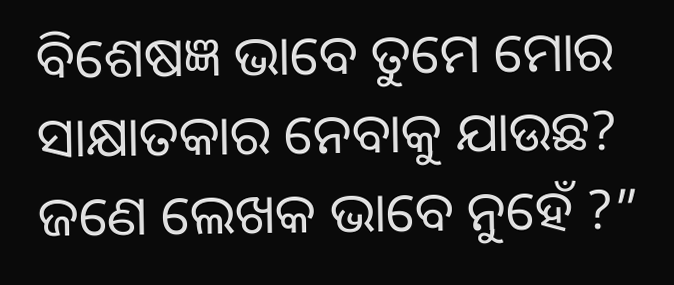ବିଶେଷଜ୍ଞ ଭାବେ ତୁମେ ମୋର ସାକ୍ଷାତକାର ନେବାକୁ ଯାଉଛ? ଜଣେ ଲେଖକ ଭାବେ ନୁହେଁ ?”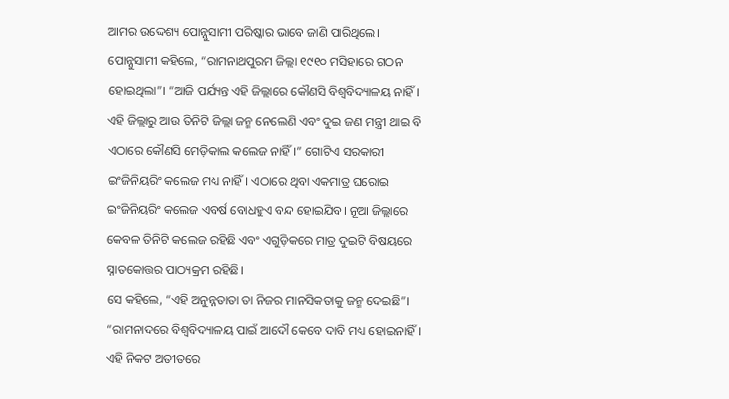ଆମର ଉଦ୍ଦେଶ୍ୟ ପୋନ୍ନୁସାମୀ ପରିଷ୍କାର ଭାବେ ଜାଣି ପାରିଥିଲେ।
ପୋନ୍ନୁସାମୀ କହିଲେ, “ରାମନାଥପୁରମ ଜିଲ୍ଲା ୧୯୧୦ ମସିହାରେ ଗଠନ ହୋଇଥିଲା”। “ଆଜି ପର୍ଯ୍ୟନ୍ତ ଏହି ଜିଲ୍ଲାରେ କୌଣସି ବିଶ୍ୱବିଦ୍ୟାଳୟ ନାହିଁ। ଏହି ଜିଲ୍ଲାରୁ ଆଉ ତିନିଟି ଜିଲ୍ଲା ଜନ୍ମ ନେଲେଣି ଏବଂ ଦୁଇ ଜଣ ମନ୍ତ୍ରୀ ଥାଇ ବି ଏଠାରେ କୌଣସି ମେଡ଼ିକାଲ କଲେଜ ନାହିଁ।” ଗୋଟିଏ ସରକାରୀ ଇଂଜିନିୟରିଂ କଲେଜ ମଧ୍ୟ ନାହିଁ। ଏଠାରେ ଥିବା ଏକମାତ୍ର ଘରୋଇ ଇଂଜିନିୟରିଂ କଲେଜ ଏବର୍ଷ ବୋଧହୁଏ ବନ୍ଦ ହୋଇଯିବ। ନୂଆ ଜିଲ୍ଲାରେ କେବଳ ତିନିଟି କଲେଜ ରହିଛି ଏବଂ ଏଗୁଡ଼ିକରେ ମାତ୍ର ଦୁଇଟି ବିଷୟରେ ସ୍ନାତକୋତ୍ତର ପାଠ୍ୟକ୍ରମ ରହିଛି।
ସେ କହିଲେ, “ଏହି ଅନୁନ୍ନତାତା ତା ନିଜର ମାନସିକତାକୁ ଜନ୍ମ ଦେଇଛି”। “ରାମନାଦରେ ବିଶ୍ୱବିଦ୍ୟାଳୟ ପାଇଁ ଆଦୌ କେବେ ଦାବି ମଧ୍ୟ ହୋଇନାହିଁ। ଏହି ନିକଟ ଅତୀତରେ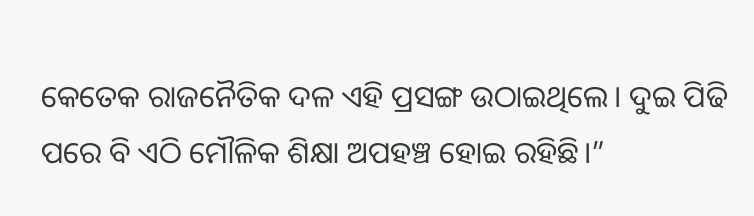କେତେକ ରାଜନୈତିକ ଦଳ ଏହି ପ୍ରସଙ୍ଗ ଉଠାଇଥିଲେ। ଦୁଇ ପିଢି ପରେ ବି ଏଠି ମୌଳିକ ଶିକ୍ଷା ଅପହଞ୍ଚ ହୋଇ ରହିଛି।”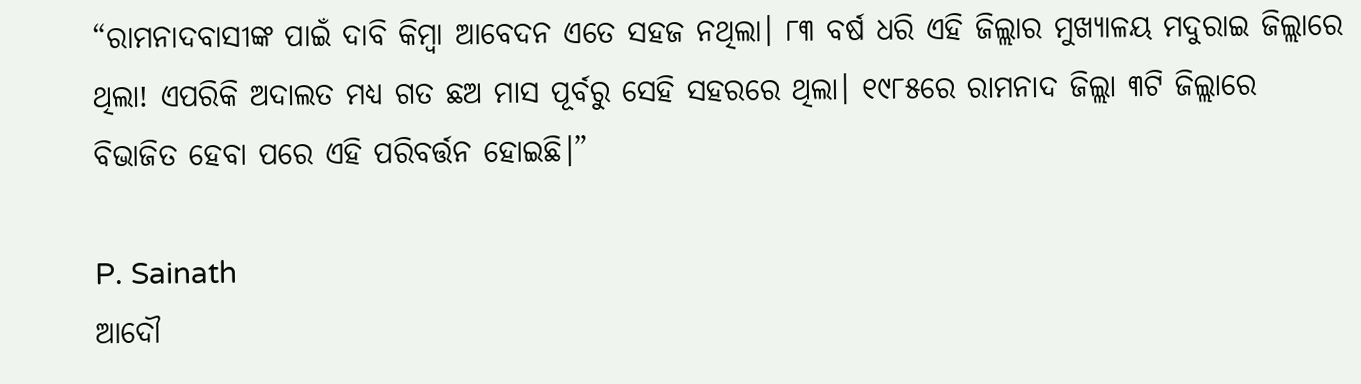“ରାମନାଦବାସୀଙ୍କ ପାଇଁ ଦାବି କିମ୍ବା ଆବେଦନ ଏତେ ସହଜ ନଥିଲା। ୮୩ ବର୍ଷ ଧରି ଏହି ଜିଲ୍ଲାର ମୁଖ୍ୟାଳୟ ମଦୁରାଇ ଜିଲ୍ଲାରେ ଥିଲା! ଏପରିକି ଅଦାଲତ ମଧ୍ୟ ଗତ ଛଅ ମାସ ପୂର୍ବରୁ ସେହି ସହରରେ ଥିଲା। ୧୯୮୫ରେ ରାମନାଦ ଜିଲ୍ଲା ୩ଟି ଜିଲ୍ଲାରେ ବିଭାଜିତ ହେବା ପରେ ଏହି ପରିବର୍ତ୍ତନ ହୋଇଛି।”

P. Sainath
ଆଦୌ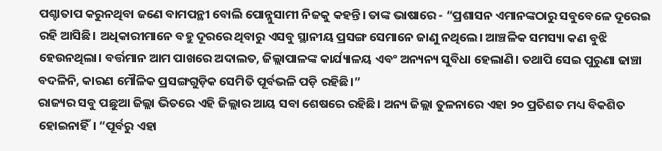ପଶ୍ଚାତାପ କରୁନଥିବା ଜଣେ ବାମପନ୍ଥୀ ବୋଲି ପୋନ୍ନୁସାମୀ ନିଜକୁ କହନ୍ତି। ତାଙ୍କ ଭାଷାରେ - “ପ୍ରଶାସନ ଏମାନଙ୍କଠାରୁ ସବୁବେଳେ ଦୂରେଇ ରହି ଆସିଛି। ଅଧିକାରୀମାନେ ବହୁ ଦୂରରେ ଥିବାରୁ ଏସବୁ ସ୍ଥାନୀୟ ପ୍ରସଙ୍ଗ ସେମାନେ ଜାଣୁ ନଥିଲେ। ଆଞ୍ଚଳିକ ସମସ୍ୟା କଣ ବୁଝି ହେଉନଥିଲା। ବର୍ତ୍ତମାନ ଆମ ପାଖରେ ଅଦାଲତ, ଜିଲ୍ଲାପାଳଙ୍କ କାର୍ଯ୍ୟାଳୟ ଏବଂ ଅନ୍ୟନ୍ୟ ସୁବିଧା ହେଲାଣି। ତଥାପି ସେଇ ପୁରୁଣା ଢାଞ୍ଚା ବଦଳିନି, କାରଣ ମୌଳିକ ପ୍ରସଙ୍ଗଗୁଡ଼ିକ ସେମିତି ପୂର୍ବଭଳି ପଡ଼ି ରହିଛି।”
ରାଜ୍ୟର ସବୁ ପଛୁଆ ଜିଲ୍ଲା ଭିତରେ ଏହି ଜିଲ୍ଲାର ଆୟ ସବା ଶେଷରେ ରହିଛି। ଅନ୍ୟ ଜିଲ୍ଲା ତୁଳନାରେ ଏହା ୨୦ ପ୍ରତିଶତ ମଧ୍ୟ ବିକଶିତ ହୋଇନାହିଁ। “ପୂର୍ବରୁ ଏହା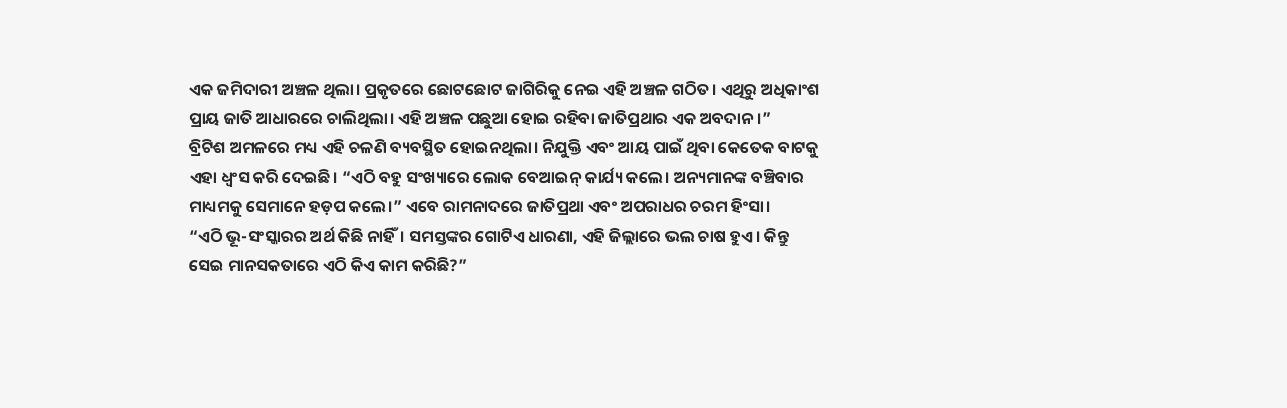ଏକ ଜମିଦାରୀ ଅଞ୍ଚଳ ଥିଲା। ପ୍ରକୃତରେ ଛୋଟଛୋଟ ଜାଗିରିକୁ ନେଇ ଏହି ଅଞ୍ଚଳ ଗଠିତ। ଏଥିରୁ ଅଧିକାଂଶ ପ୍ରାୟ ଜାତି ଆଧାରରେ ଚାଲିଥିଲା। ଏହି ଅଞ୍ଚଳ ପଛୁଆ ହୋଇ ରହିବା ଜାତିପ୍ରଥାର ଏକ ଅବଦାନ।”
ବ୍ରିଟିଶ ଅମଳରେ ମଧ୍ୟ ଏହି ଚଳଣି ବ୍ୟବସ୍ଥିତ ହୋଇନଥିଲା। ନିଯୁକ୍ତି ଏବଂ ଆୟ ପାଇଁ ଥିବା କେତେକ ବାଟକୁ ଏହା ଧ୍ୱଂସ କରି ଦେଇଛି। “ଏଠି ବହୁ ସଂଖ୍ୟାରେ ଲୋକ ବେଆଇନ୍ କାର୍ଯ୍ୟ କଲେ। ଅନ୍ୟମାନଙ୍କ ବଞ୍ଚିବାର ମାଧ୍ୟମକୁ ସେମାନେ ହଡ଼ପ କଲେ।” ଏବେ ରାମନାଦରେ ଜାତିପ୍ରଥା ଏବଂ ଅପରାଧର ଚରମ ହିଂସା।
“ଏଠି ଭୂ-ସଂସ୍କାରର ଅର୍ଥ କିଛି ନାହିଁ। ସମସ୍ତଙ୍କର ଗୋଟିଏ ଧାରଣା, ଏହି ଜିଲ୍ଲାରେ ଭଲ ଚାଷ ହୁଏ। କିନ୍ତୁ ସେଇ ମାନସକତାରେ ଏଠି କିଏ କାମ କରିଛି?”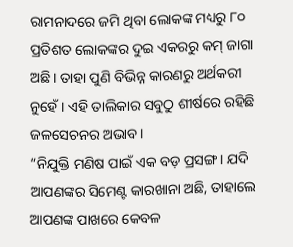ରାମନାଦରେ ଜମି ଥିବା ଲୋକଙ୍କ ମଧ୍ୟରୁ ୮୦ ପ୍ରତିଶତ ଲୋକଙ୍କର ଦୁଇ ଏକରରୁ କମ୍ ଜାଗା ଅଛି। ତାହା ପୁଣି ବିଭିନ୍ନ କାରଣରୁ ଅର୍ଥକରୀ ନୁହେଁ। ଏହି ତାଲିକାର ସବୁଠୁ ଶୀର୍ଷରେ ରହିଛି ଜଳସେଚନର ଅଭାବ।
“ନିଯୁକ୍ତି ମଣିଷ ପାଇଁ ଏକ ବଡ଼ ପ୍ରସଙ୍ଗ। ଯଦି ଆପଣଙ୍କର ସିମେଣ୍ଟ କାରଖାନା ଅଛି, ତାହାଲେ ଆପଣଙ୍କ ପାଖରେ କେବଳ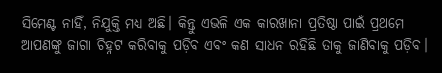ସିମେଣ୍ଟ ନାହିଁ, ନିଯୁକ୍ତି ମଧ୍ୟ ଅଛି। କିନ୍ତୁ ଏଭଳି ଏକ କାରଖାନା ପ୍ରତିଷ୍ଠା ପାଇଁ ପ୍ରଥମେ ଆପଣଙ୍କୁ ଜାଗା ଚିହ୍ନଟ କରିବାକୁ ପଡ଼ିବ ଏବଂ କଣ ସାଧନ ରହିଛି ତାକୁ ଜାଣିବାକୁ ପଡ଼ିବ।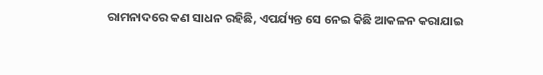ରାମନାଦରେ କଣ ସାଧନ ରହିଛି, ଏପର୍ଯ୍ୟନ୍ତ ସେ ନେଇ କିଛି ଆକଳନ କରାଯାଇ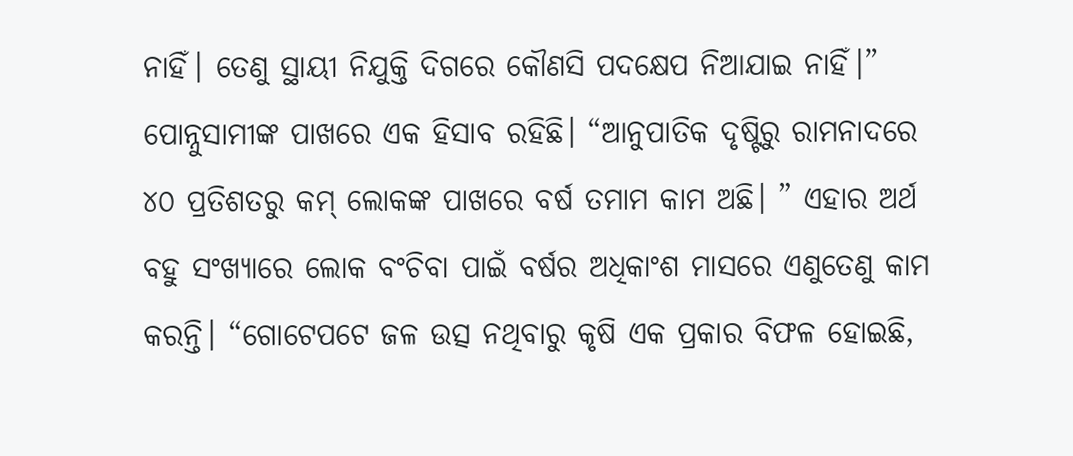ନାହିଁ। ତେଣୁ ସ୍ଥାୟୀ ନିଯୁକ୍ତି ଦିଗରେ କୌଣସି ପଦକ୍ଷେପ ନିଆଯାଇ ନାହିଁ।”
ପୋନ୍ନୁସାମୀଙ୍କ ପାଖରେ ଏକ ହିସାବ ରହିଛି। “ଆନୁପାତିକ ଦୃଷ୍ଟିରୁ ରାମନାଦରେ ୪୦ ପ୍ରତିଶତରୁ କମ୍ ଲୋକଙ୍କ ପାଖରେ ବର୍ଷ ତମାମ କାମ ଅଛି। ” ଏହାର ଅର୍ଥ ବହୁ ସଂଖ୍ୟାରେ ଲୋକ ବଂଚିବା ପାଇଁ ବର୍ଷର ଅଧିକାଂଶ ମାସରେ ଏଣୁତେଣୁ କାମ କରନ୍ତି। “ଗୋଟେପଟେ ଜଳ ଉତ୍ସ ନଥିବାରୁ କୃଷି ଏକ ପ୍ରକାର ବିଫଳ ହୋଇଛି,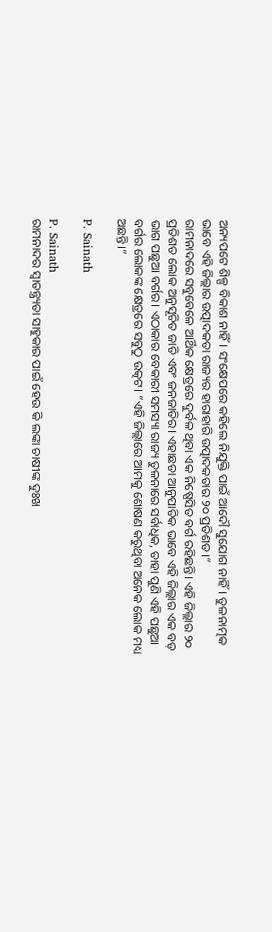ଅନ୍ୟପଟେ ଶିଳ୍ପ ବିକାଶ ନାହିଁ। ସଂକ୍ଷେପରେ କହିଲେ ନିଯୁକ୍ତି ପାଇଁ ଆଦୌ ସୁଯୋଗ ନାହିଁ। ତୁଳନାତ୍ମକ ଭାବେ ଏହି ଜିଲ୍ଲାର ଉତ୍ପାଦକତା ରାଜ୍ୟର ହାରାହାରି ଉତ୍ପାଦକତାର ୨୦ ପ୍ରତିଶତ।”
ରାମନାଦରେ ସବୁବେଳେ ଆର୍ଥିକ କ୍ଷେତ୍ରରେ ଦୁର୍ବଳ ଥିବା ଏକ ନିଷ୍ପେସିତ ବର୍ଗ ରହିଛନ୍ତି। ଏହି ଜିଲ୍ଲାର ୨୦ ପ୍ରତିଶତ ଲୋକ ଅନୁସୂଚିତ ଜାତି ଏବଂ ଜନଜାତିର। ଏହାଛଡା ଆନୁପାତିକ ଭାବେ ଏହି ଜିଲ୍ଲାର ଏକ ବଡ଼ ଭାଗ ପଛୁଆ ବର୍ଗର। ଏଠାକାର ବେକାରୀ ସମସ୍ୟା ରାଜ୍ୟ ତୁଳନାରେ ସର୍ବାଧିକ, ତାହା ପୁଣି ଏହି ପଛୁଆ ବର୍ଗର ଲୋକଙ୍କ କ୍ଷେତ୍ରରେ ସବୁଠୁ ଉତ୍କଟ। “ଏହି ଜିଲ୍ଲାରେ ଆମକୁ ଶୋଷଣ କରୁଥିବା ଅନେକ ଲୋକ ମଧ୍ୟ ଅଛନ୍ତି।”

P. Sainath

P. Sainath
ରାମନାଦର ସ୍ୱାତନ୍ତ୍ର୍ୟତା ସାହୁକାର ପାଇଁ ହେଉ କି ଲଙ୍କା ଚାଷୀଙ୍କ ଦୁଃଖ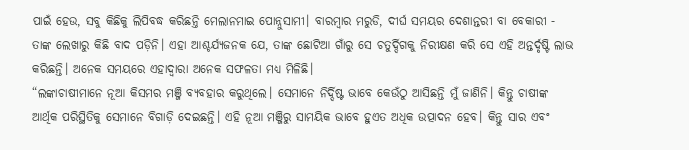ପାଇଁ ହେଉ, ସବୁ କିଛିକୁ ଲିପିବଦ୍ଧ କରିଛନ୍ତି ମେଲାନମାଇ ପୋନ୍ନୁସାମୀ। ବାରମ୍ବାର ମରୁଡି, ଦୀର୍ଘ ସମୟର ଦେଶାନ୍ତରୀ ବା ବେକାରୀ - ତାଙ୍କ ଲେଖାରୁ କିଛି ବାଦ ପଡ଼ିନି। ଏହା ଆଶ୍ଚର୍ଯ୍ୟଜନକ ଯେ, ତାଙ୍କ ଛୋଟିଆ ଗାଁରୁ ସେ ଚତୁର୍ଦ୍ଦିଗକୁ ନିରୀକ୍ଷଣ କରି ସେ ଏହି ଅନ୍ତର୍ଦୃଷ୍ଟି ଲାଭ କରିଛନ୍ତି। ଅନେକ ସମୟରେ ଏହାଦ୍ୱାରା ଅନେକ ସଫଳତା ମଧ୍ୟ ମିଳିଛି।
“ଲଙ୍କାଚାଷୀମାନେ ନୂଆ କିସମର ମଞ୍ଜି ବ୍ୟବହାର କରୁଥିଲେ। ସେମାନେ ନିର୍ଦ୍ଦିଷ୍ଟ ଭାବେ କେଉଁଠୁ ଆସିଛନ୍ତି ମୁଁ ଜାଣିନି। କିନ୍ତୁ ଚାଷୀଙ୍କ ଆର୍ଥିକ ପରିସ୍ଥିତିକୁ ସେମାନେ ବିଗାଡ଼ି ଦେଇଛନ୍ତି। ଏହି ନୂଆ ମଞ୍ଜିରୁ ସାମୟିକ ଭାବେ ହୁଏତ ଅଧିକ ଉତ୍ପାଦନ ହେବ। କିନ୍ତୁ ସାର ଏବଂ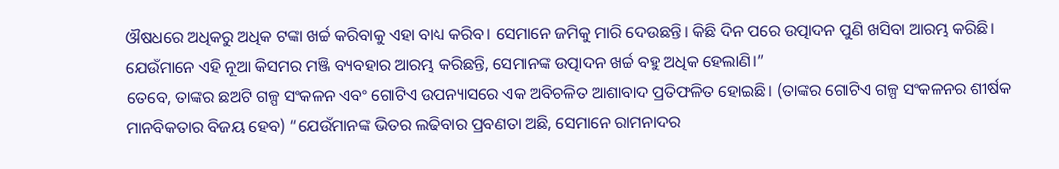ଔଷଧରେ ଅଧିକରୁ ଅଧିକ ଟଙ୍କା ଖର୍ଚ୍ଚ କରିବାକୁ ଏହା ବାଧ୍ୟ କରିବ। ସେମାନେ ଜମିକୁ ମାରି ଦେଉଛନ୍ତି। କିଛି ଦିନ ପରେ ଉତ୍ପାଦନ ପୁଣି ଖସିବା ଆରମ୍ଭ କରିଛି। ଯେଉଁମାନେ ଏହି ନୂଆ କିସମର ମଞ୍ଜି ବ୍ୟବହାର ଆରମ୍ଭ କରିଛନ୍ତି, ସେମାନଙ୍କ ଉତ୍ପାଦନ ଖର୍ଚ୍ଚ ବହୁ ଅଧିକ ହେଲାଣି।”
ତେବେ, ତାଙ୍କର ଛଅଟି ଗଳ୍ପ ସଂକଳନ ଏବଂ ଗୋଟିଏ ଉପନ୍ୟାସରେ ଏକ ଅବିଚଳିତ ଆଶାବାଦ ପ୍ରତିଫଳିତ ହୋଇଛି। (ତାଙ୍କର ଗୋଟିଏ ଗଳ୍ପ ସଂକଳନର ଶୀର୍ଷକ ମାନବିକତାର ବିଜୟ ହେବ) “ଯେଉଁମାନଙ୍କ ଭିତର ଲଢିବାର ପ୍ରବଣତା ଅଛି, ସେମାନେ ରାମନାଦର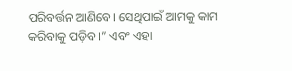ପରିବର୍ତ୍ତନ ଆଣିବେ। ସେଥିପାଇଁ ଆମକୁ କାମ କରିବାକୁ ପଡ଼ିବ।” ଏବଂ ଏହା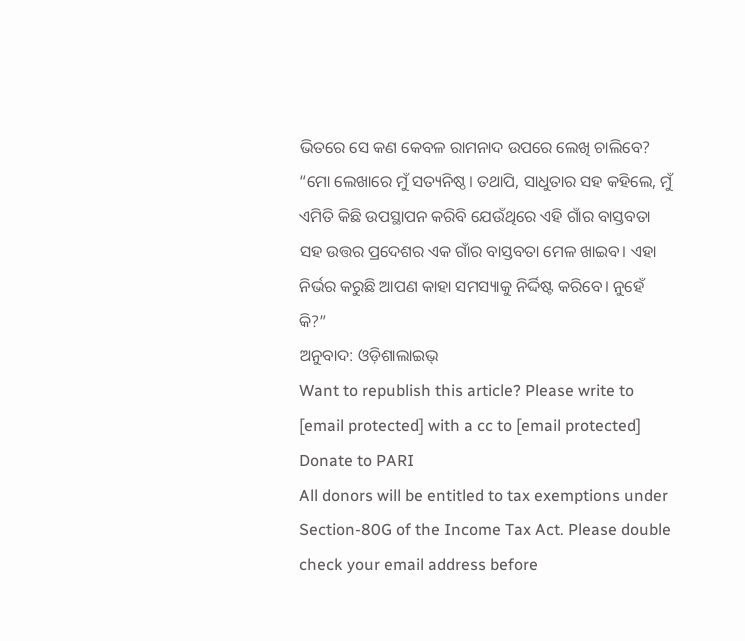ଭିତରେ ସେ କଣ କେବଳ ରାମନାଦ ଉପରେ ଲେଖି ଚାଲିବେ?
“ମୋ ଲେଖାରେ ମୁଁ ସତ୍ୟନିଷ୍ଠ। ତଥାପି, ସାଧୁତାର ସହ କହିଲେ, ମୁଁ ଏମିତି କିଛି ଉପସ୍ଥାପନ କରିବି ଯେଉଁଥିରେ ଏହି ଗାଁର ବାସ୍ତବତା ସହ ଉତ୍ତର ପ୍ରଦେଶର ଏକ ଗାଁର ବାସ୍ତବତା ମେଳ ଖାଇବ। ଏହା ନିର୍ଭର କରୁଛି ଆପଣ କାହା ସମସ୍ୟାକୁ ନିର୍ଦ୍ଦିଷ୍ଟ କରିବେ। ନୁହେଁ କି?”
ଅନୁବାଦ: ଓଡ଼ିଶାଲାଇଭ୍
Want to republish this article? Please write to [email protected] with a cc to [email protected]
Donate to PARI
All donors will be entitled to tax exemptions under Section-80G of the Income Tax Act. Please double check your email address before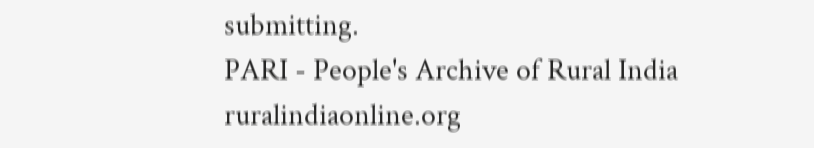submitting.
PARI - People's Archive of Rural India
ruralindiaonline.org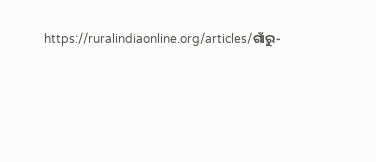https://ruralindiaonline.org/articles/ଗାଁରୁ-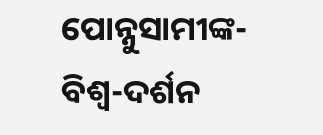ପୋନ୍ନୁସାମୀଙ୍କ-ବିଶ୍ୱ-ଦର୍ଶନ